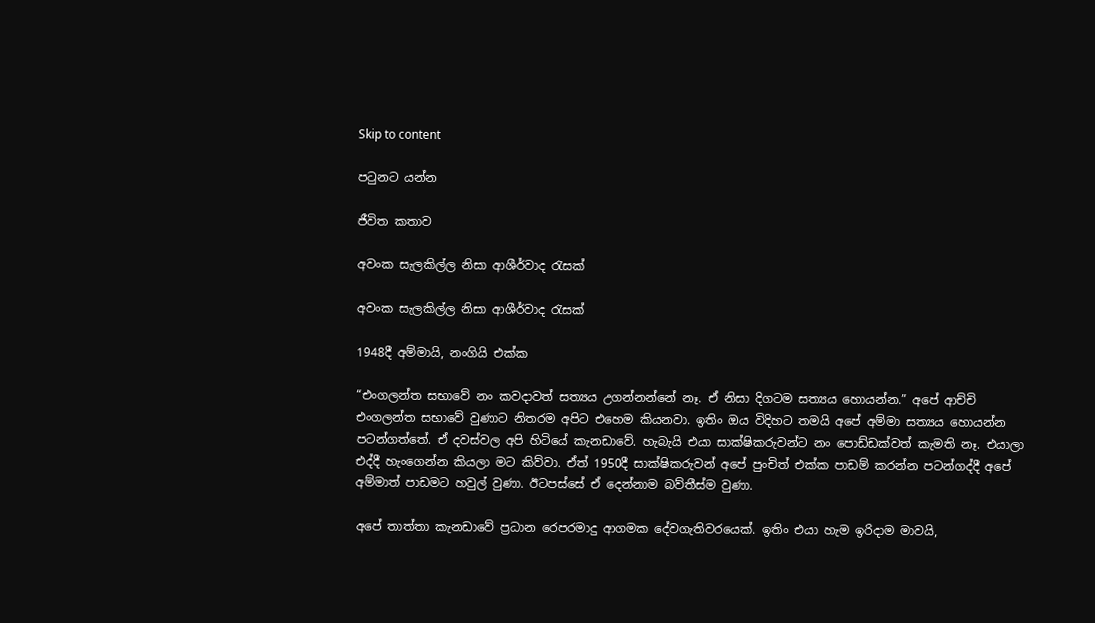Skip to content

පටුනට යන්න

ජීවිත කතාව

අවංක සැලකිල්ල නිසා ආශීර්වාද රැසක්

අවංක සැලකිල්ල නිසා ආශීර්වාද රැසක්

1948දී අම්මායි, නංගියි එක්ක

“එංගලන්ත සභාවේ නං කවදාවත් සත්‍යය උගන්නන්නේ නෑ. ඒ නිසා දිගටම සත්‍යය හොයන්න.” අපේ ආච්චි එංගලන්ත සභාවේ වුණාට නිතරම අපිට එහෙම කියනවා. ඉතිං ඔය විදිහට තමයි අපේ අම්මා සත්‍යය හොයන්න පටන්ගත්තේ. ඒ දවස්වල අපි හිටියේ කැනඩාවේ. හැබැයි එයා සාක්ෂිකරුවන්ට නං පොඩ්ඩක්වත් කැමති නෑ. එයාලා එද්දී හැංගෙන්න කියලා මට කිව්වා. ඒත් 1950දී සාක්ෂිකරුවන් අපේ පුංචිත් එක්ක පාඩම් කරන්න පටන්ගද්දී අපේ අම්මාත් පාඩමට හවුල් වුණා. ඊටපස්සේ ඒ දෙන්නාම බව්තීස්ම වුණා.

අපේ තාත්තා කැනඩාවේ ප්‍රධාන රෙපරමාදු ආගමක දේවගැතිවරයෙක්. ඉතිං එයා හැම ඉරිදාම මාවයි,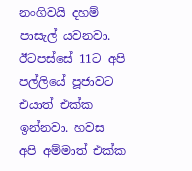නංගිවයි දහම් පාසැල් යවනවා. ඊටපස්සේ 11ට අපි පල්ලියේ පූජාවට එයාත් එක්ක ඉන්නවා. හවස අපි අම්මාත් එක්ක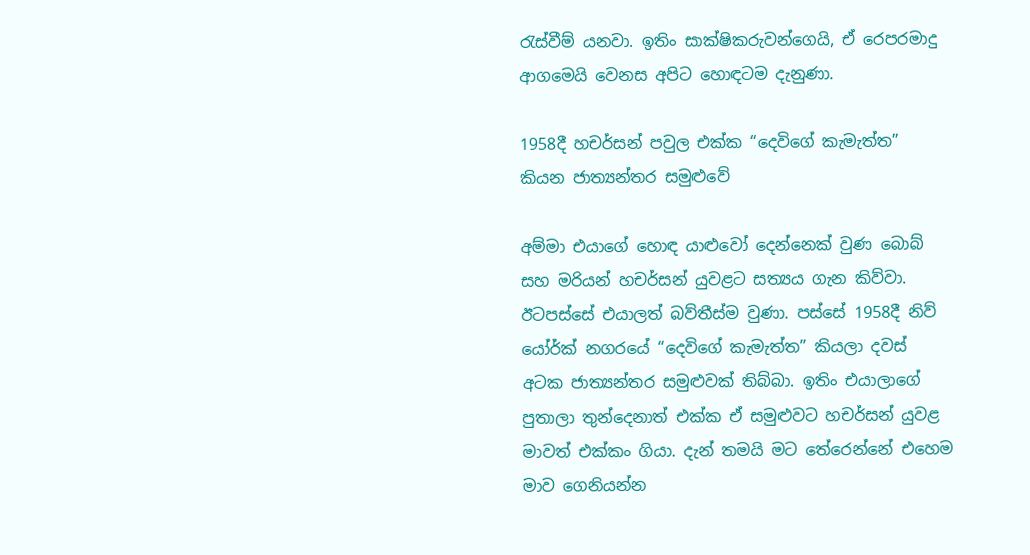රැස්වීම් යනවා. ඉතිං සාක්ෂිකරුවන්ගෙයි, ඒ රෙපරමාදු ආගමෙයි වෙනස අපිට හොඳටම දැනුණා.

1958දී හචර්සන් පවුල එක්ක “දෙවිගේ කැමැත්ත” කියන ජාත්‍යන්තර සමුළුවේ

අම්මා එයාගේ හොඳ යාළුවෝ දෙන්නෙක් වුණ බොබ් සහ මරියන් හචර්සන් යුවළට සත්‍යය ගැන කිව්වා. ඊටපස්සේ එයාලත් බව්තීස්ම වුණා. පස්සේ 1958දී නිව් යෝර්ක් නගරයේ “දෙවිගේ කැමැත්ත” කියලා දවස් අටක ජාත්‍යන්තර සමුළුවක් තිබ්බා. ඉතිං එයාලාගේ පුතාලා තුන්දෙනාත් එක්ක ඒ සමුළුවට හචර්සන් යුවළ මාවත් එක්කං ගියා. දැන් තමයි මට තේරෙන්නේ එහෙම මාව ගෙනියන්න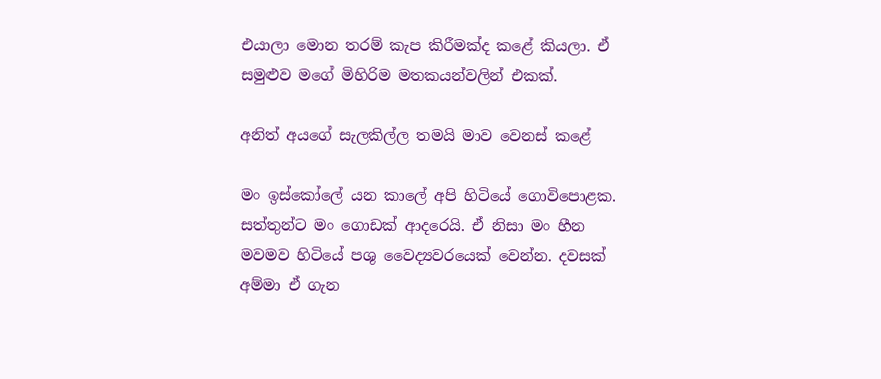එයාලා මොන තරම් කැප කිරීමක්ද කළේ කියලා. ඒ සමුළුව මගේ මිහිරිම මතකයන්වලින් එකක්.

අනිත් අයගේ සැලකිල්ල තමයි මාව වෙනස් කළේ

මං ඉස්කෝලේ යන කාලේ අපි හිටියේ ගොවිපොළක. සත්තුන්ට මං ගොඩක් ආදරෙයි. ඒ නිසා මං හීන මවමව හිටියේ පශු වෛද්‍යවරයෙක් වෙන්න. දවසක් අම්මා ඒ ගැන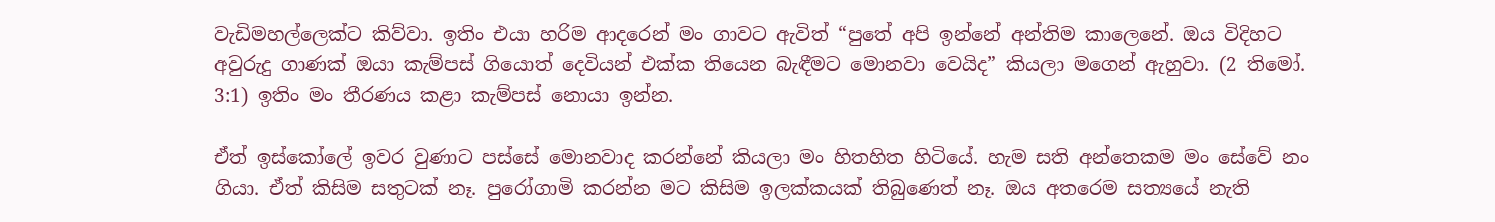වැඩිමහල්ලෙක්ට කිව්වා. ඉතිං එයා හරිම ආදරෙන් මං ගාවට ඇවිත් “පුතේ අපි ඉන්නේ අන්තිම කාලෙනේ. ඔය විදිහට අවුරුදු ගාණක් ඔයා කැම්පස් ගියොත් දෙවියන් එක්ක තියෙන බැඳීමට මොනවා වෙයිද” කියලා මගෙන් ඇහුවා. (2 තිමෝ. 3:1) ඉතිං මං තීරණය කළා කැම්පස් නොයා ඉන්න.

ඒත් ඉස්කෝලේ ඉවර වුණාට පස්සේ මොනවාද කරන්නේ කියලා මං හිතහිත හිටියේ. හැම සති අන්තෙකම මං සේවේ නං ගියා. ඒත් කිසිම සතුටක් නෑ. පුරෝගාමි කරන්න මට කිසිම ඉලක්කයක් තිබුණෙත් නෑ. ඔය අතරෙම සත්‍යයේ නැති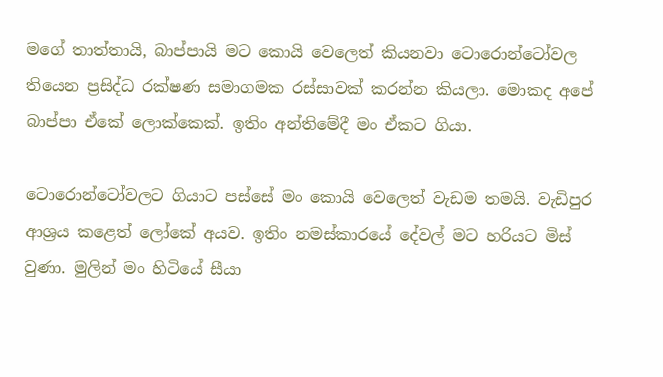මගේ තාත්තායි, බාප්පායි මට කොයි වෙලෙත් කියනවා ටොරොන්ටෝවල තියෙන ප්‍රසිද්ධ රක්ෂණ සමාගමක රස්සාවක් කරන්න කියලා. මොකද අපේ බාප්පා ඒකේ ලොක්කෙක්. ඉතිං අන්තිමේදී මං ඒකට ගියා.

ටොරොන්ටෝවලට ගියාට පස්සේ මං කොයි වෙලෙත් වැඩම තමයි. වැඩිපුර ආශ්‍රය කළෙත් ලෝකේ අයව. ඉතිං නමස්කාරයේ දේවල් මට හරියට මිස් වුණා. මුලින් මං හිටියේ සීයා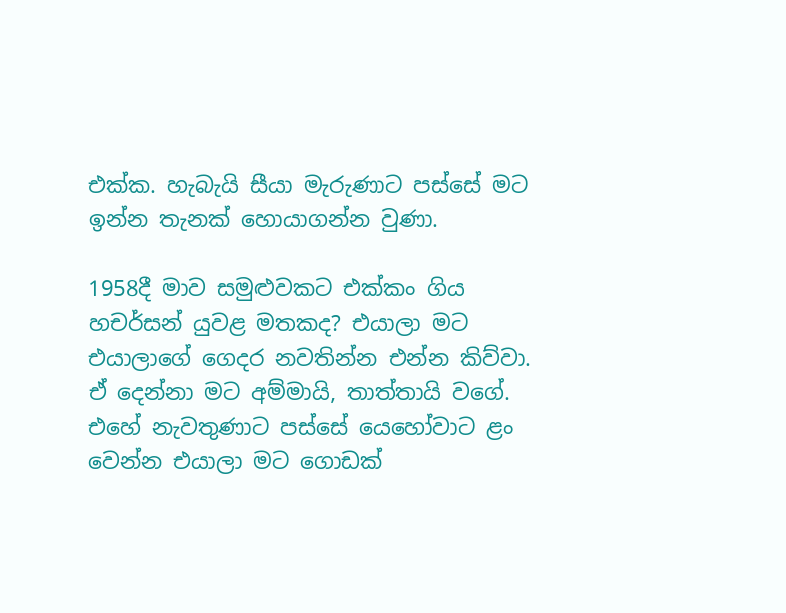එක්ක. හැබැයි සීයා මැරුණාට පස්සේ මට ඉන්න තැනක් හොයාගන්න වුණා.

1958දී මාව සමුළුවකට එක්කං ගිය හචර්සන් යුවළ මතකද? එයාලා මට එයාලාගේ ගෙදර නවතින්න එන්න කිව්වා. ඒ දෙන්නා මට අම්මායි, තාත්තායි වගේ. එහේ නැවතුණාට පස්සේ යෙහෝවාට ළං වෙන්න එයාලා මට ගොඩක්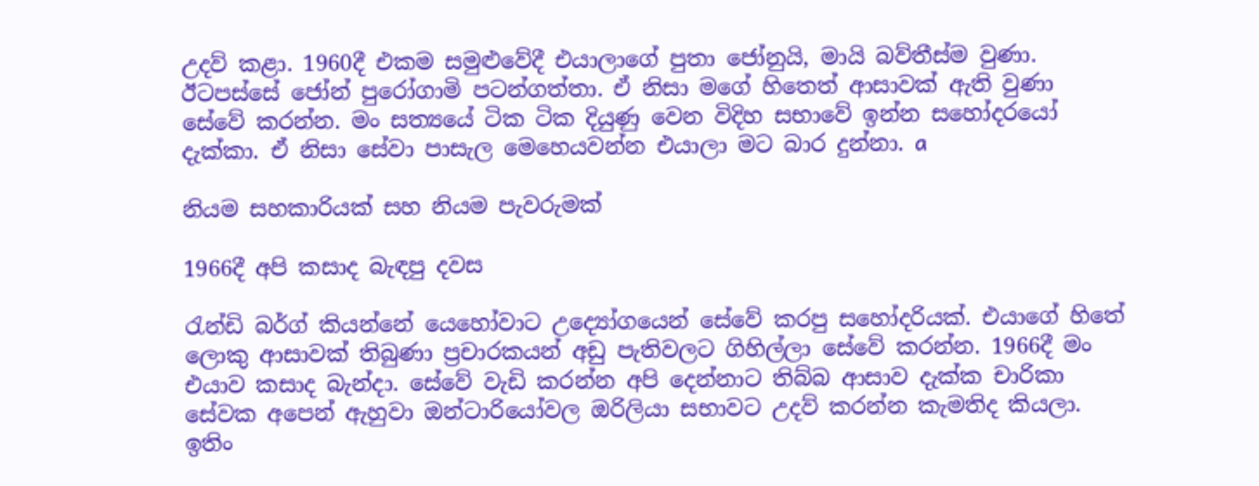උදව් කළා. 1960දී එකම සමුළුවේදී එයාලාගේ පුතා ජෝනුයි, මායි බව්තීස්ම වුණා. ඊටපස්සේ ජෝන් පුරෝගාමි පටන්ගත්තා. ඒ නිසා මගේ හිතෙත් ආසාවක් ඇති වුණා සේවේ කරන්න. මං සත්‍යයේ ටික ටික දියුණු වෙන විදිහ සභාවේ ඉන්න සහෝදරයෝ දැක්කා. ඒ නිසා සේවා පාසැල මෙහෙයවන්න එයාලා මට බාර දුන්නා. a

නියම සහකාරියක් සහ නියම පැවරුමක්

1966දී අපි කසාද බැඳපු දවස

රැන්ඩි බර්ග් කියන්නේ යෙහෝවාට උද්‍යෝගයෙන් සේවේ කරපු සහෝදරියක්. එයාගේ හිතේ ලොකු ආසාවක් තිබුණා ප්‍රචාරකයන් අඩු පැතිවලට ගිහිල්ලා සේවේ කරන්න. 1966දී මං එයාව කසාද බැන්දා. සේවේ වැඩි කරන්න අපි දෙන්නාට තිබ්බ ආසාව දැක්ක චාරිකා සේවක අපෙන් ඇහුවා ඔන්ටාරියෝවල ඔරිලියා සභාවට උදව් කරන්න කැමතිද කියලා. ඉතිං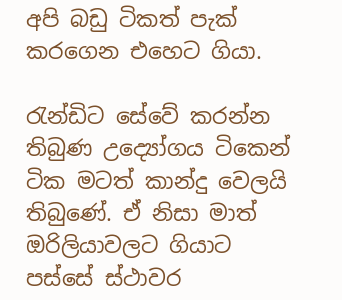අපි බඩු ටිකත් පැක් කරගෙන එහෙට ගියා.

රැන්ඩිට සේවේ කරන්න තිබුණ උද්‍යෝගය ටිකෙන් ටික මටත් කාන්දු වෙලයි තිබුණේ. ඒ නිසා මාත් ඔරිලියාවලට ගියාට පස්සේ ස්ථාවර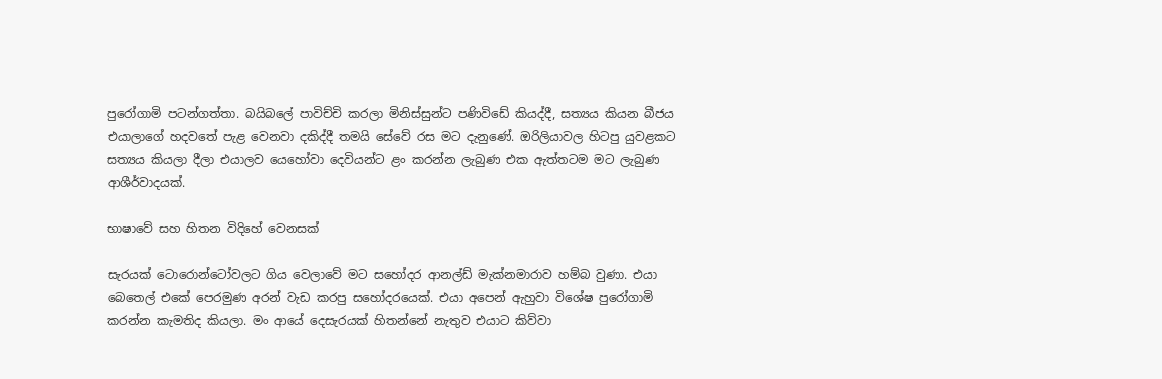පුරෝගාමි පටන්ගත්තා. බයිබලේ පාවිච්චි කරලා මිනිස්සුන්ට පණිවිඩේ කියද්දී, සත්‍යය කියන බීජය එයාලාගේ හදවතේ පැළ වෙනවා දකිද්දී තමයි සේවේ රස මට දැනුණේ. ඔරිලියාවල හිටපු යුවළකට සත්‍යය කියලා දීලා එයාලව යෙහෝවා දෙවියන්ට ළං කරන්න ලැබුණ එක ඇත්තටම මට ලැබුණ ආශීර්වාදයක්.

භාෂාවේ සහ හිතන විදිහේ වෙනසක්

සැරයක් ටොරොන්ටෝවලට ගිය වෙලාවේ මට සහෝදර ආනල්ඩ් මැක්නමාරාව හම්බ වුණා. එයා බෙතෙල් එකේ පෙරමුණ අරන් වැඩ කරපු සහෝදරයෙක්. එයා අපෙන් ඇහුවා විශේෂ පුරෝගාමි කරන්න කැමතිද කියලා. මං ආයේ දෙසැරයක් හිතන්නේ නැතුව එයාට කිව්වා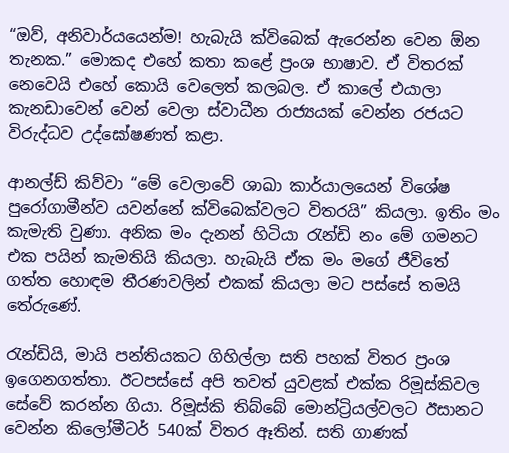“ඔව්, අනිවාර්යයෙන්ම! හැබැයි ක්විබෙක් ඇරෙන්න වෙන ඕන තැනක.” මොකද එහේ කතා කළේ ප්‍රංශ භාෂාව. ඒ විතරක් නෙවෙයි එහේ කොයි වෙලෙත් කලබල. ඒ කාලේ එයාලා කැනඩාවෙන් වෙන් වෙලා ස්වාධීන රාජ්‍යයක් වෙන්න රජයට විරුද්ධව උද්ඝෝෂණත් කළා.

ආනල්ඩ් කිව්වා “මේ වෙලාවේ ශාඛා කාර්යාලයෙන් විශේෂ පුරෝගාමීන්ව යවන්නේ ක්විබෙක්වලට විතරයි” කියලා. ඉතිං මං කැමැති වුණා. අනික මං දැනන් හිටියා රැන්ඩි නං මේ ගමනට එක පයින් කැමතියි කියලා. හැබැයි ඒක මං මගේ ජීවිතේ ගත්ත හොඳම තීරණවලින් එකක් කියලා මට පස්සේ තමයි තේරුණේ.

රැන්ඩියි, මායි පන්තියකට ගිහිල්ලා සති පහක් විතර ප්‍රංශ ඉගෙනගත්තා. ඊටපස්සේ අපි තවත් යුවළක් එක්ක රිමූස්කිවල සේවේ කරන්න ගියා. රිමූස්කි තිබ්බේ මොන්ට්‍රියල්වලට ඊසානට වෙන්න කිලෝමීටර් 540ක් විතර ඈතින්. සති ගාණක්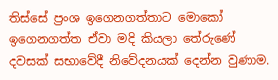තිස්සේ ප්‍රංශ ඉගෙනගත්තාට මොකෝ ඉගෙනගත්ත ඒවා මදි කියලා තේරුණේ දවසක් සභාවේදී නිවේදනයක් දෙන්න වුණාම.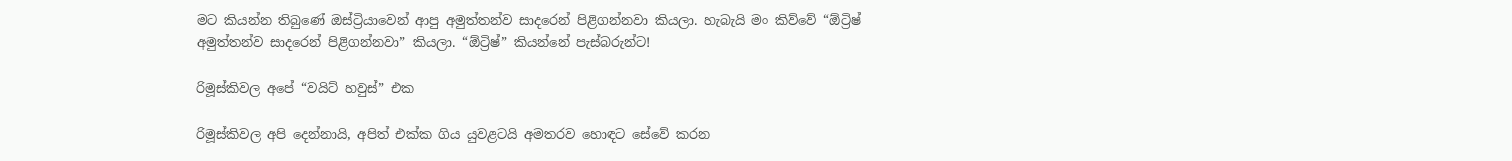මට කියන්න තිබුණේ ඔස්ට්‍රියාවෙන් ආපු අමුත්තන්ව සාදරෙන් පිළිගන්නවා කියලා. හැබැයි මං කිව්වේ “ඕට්‍රිෂ් අමුත්තන්ව සාදරෙන් පිළිගන්නවා” කියලා. “ඕට්‍රිෂ්” කියන්නේ පැස්බරුන්ට!

රිමූස්කිවල අපේ “වයිට් හවුස්” එක

රිමූස්කිවල අපි දෙන්නායි, අපිත් එක්ක ගිය යුවළටයි අමතරව හොඳට සේවේ කරන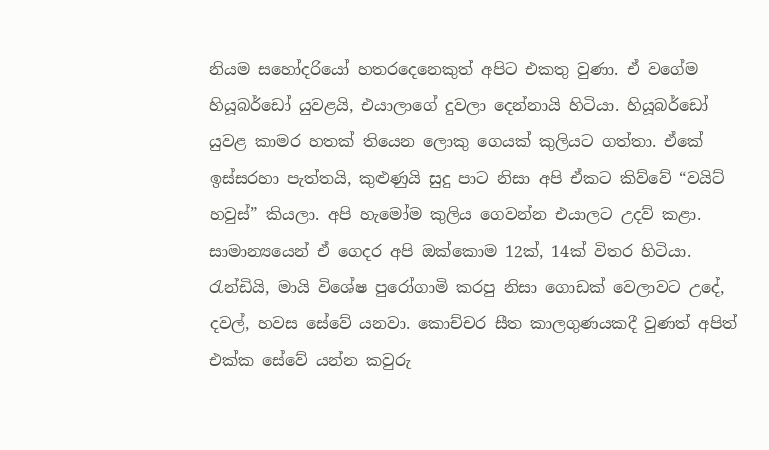නියම සහෝදරියෝ හතරදෙනෙකුත් අපිට එකතු වුණා. ඒ වගේම හියූබර්ඩෝ යුවළයි, එයාලාගේ දුවලා දෙන්නායි හිටියා. හියූබර්ඩෝ යුවළ කාමර හතක් තියෙන ලොකු ගෙයක් කුලියට ගත්තා. ඒකේ ඉස්සරහා පැත්තයි, කුළුණුයි සුදු පාට නිසා අපි ඒකට කිව්වේ “වයිට් හවුස්” කියලා. අපි හැමෝම කුලිය ගෙවන්න එයාලට උදව් කළා. සාමාන්‍යයෙන් ඒ ගෙදර අපි ඔක්කොම 12ක්, 14ක් විතර හිටියා. රැන්ඩියි, මායි විශේෂ පුරෝගාමි කරපු නිසා ගොඩක් වෙලාවට උදේ, දවල්, හවස සේවේ යනවා. කොච්චර සීත කාලගුණයකදී වුණත් අපිත් එක්ක සේවේ යන්න කවුරු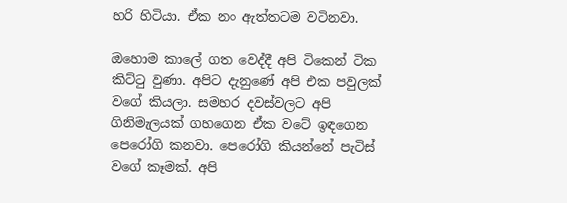හරි හිටියා. ඒක නං ඇත්තටම වටිනවා.

ඔහොම කාලේ ගත වෙද්දී අපි ටිකෙන් ටික කිට්ටු වුණා. අපිට දැනුණේ අපි එක පවුලක් වගේ කියලා. සමහර දවස්වලට අපි ගිනිමැලයක් ගහගෙන ඒක වටේ ඉඳගෙන පෙරෝගි කනවා. පෙරෝගි කියන්නේ පැටිස් වගේ කෑමක්. අපි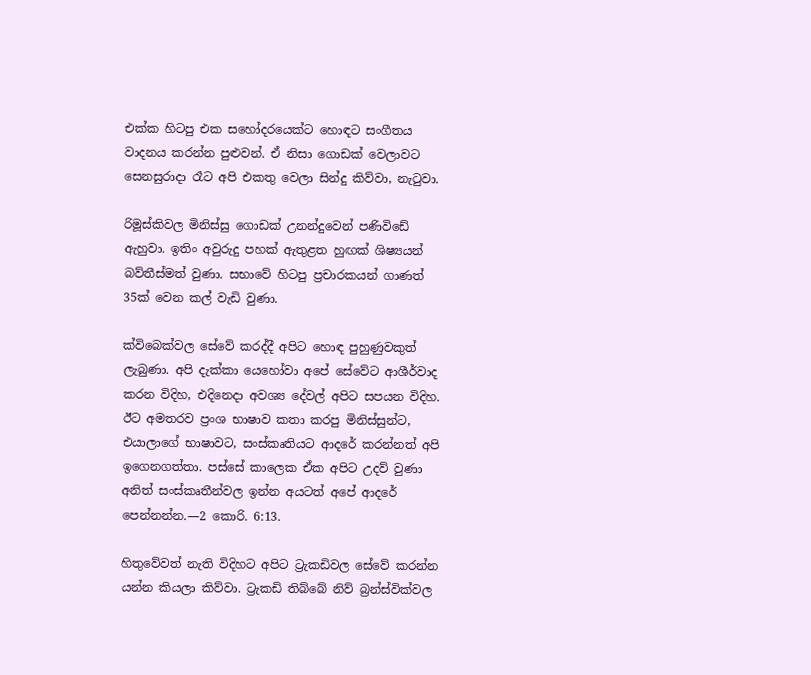එක්ක හිටපු එක සහෝදරයෙක්ට හොඳට සංගීතය වාදනය කරන්න පුළුවන්. ඒ නිසා ගොඩක් වෙලාවට සෙනසුරාදා රෑට අපි එකතු වෙලා සින්දු කිව්වා, නැටුවා.

රිමූස්කිවල මිනිස්සු ගොඩක් උනන්දුවෙන් පණිවිඩේ ඇහුවා. ඉතිං අවුරුදු පහක් ඇතුළත හුඟක් ශිෂ්‍යයන් බව්තීස්මත් වුණා. සභාවේ හිටපු ප්‍රචාරකයන් ගාණත් 35ක් වෙන කල් වැඩි වුණා.

ක්විබෙක්වල සේවේ කරද්දී අපිට හොඳ පුහුණුවකුත් ලැබුණා. අපි දැක්කා යෙහෝවා අපේ සේවේට ආශීර්වාද කරන විදිහ, එදිනෙදා අවශ්‍ය දේවල් අපිට සපයන විදිහ. ඊට අමතරව ප්‍රංශ භාෂාව කතා කරපු මිනිස්සුන්ට, එයාලාගේ භාෂාවට, සංස්කෘතියට ආදරේ කරන්නත් අපි ඉගෙනගත්තා. පස්සේ කාලෙක ඒක අපිට උදව් වුණා අනිත් සංස්කෘතීන්වල ඉන්න අයටත් අපේ ආදරේ පෙන්නන්න.—2 කොරි. 6:13.

හිතුවේවත් නැති විදිහට අපිට ට්‍රැකඩිවල සේවේ කරන්න යන්න කියලා කිව්වා. ට්‍රැකඩි තිබ්බේ නිව් බ්‍රන්ස්වික්වල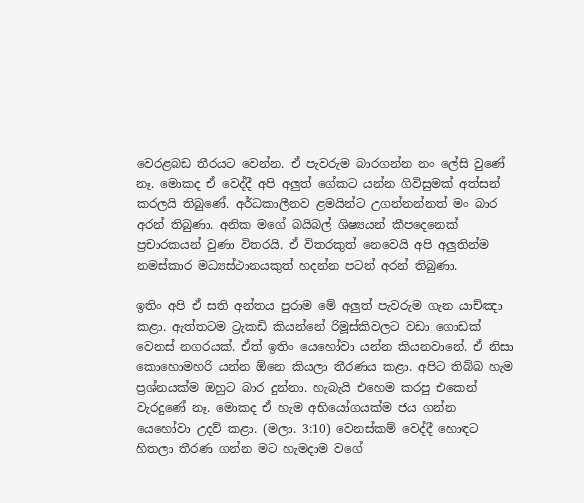වෙරළබඩ තීරයට වෙන්න. ඒ පැවරුම බාරගන්න නං ලේසි වුණේ නෑ. මොකද ඒ වෙද්දී අපි අලුත් ගේකට යන්න ගිවිසුමක් අත්සන් කරලයි තිබුණේ. අර්ධකාලීනව ළමයින්ට උගන්නන්නත් මං බාර අරන් තිබුණා. අනික මගේ බයිබල් ශිෂ්‍යයන් කීපදෙනෙක් ප්‍රචාරකයන් වුණා විතරයි. ඒ විතරකුත් නෙවෙයි අපි අලුතින්ම නමස්කාර මධ්‍යස්ථානයකුත් හදන්න පටන් අරන් තිබුණා.

ඉතිං අපි ඒ සති අන්තය පුරාම මේ අලුත් පැවරුම ගැන යාච්ඤා කළා. ඇත්තටම ට්‍රැකඩි කියන්නේ රිමූස්කිවලට වඩා ගොඩක් වෙනස් නගරයක්. ඒත් ඉතිං යෙහෝවා යන්න කියනවානේ. ඒ නිසා කොහොමහරි යන්න ඕනෙ කියලා තීරණය කළා. අපිට තිබ්බ හැම ප්‍රශ්නයක්ම ඔහුට බාර දුන්නා. හැබැයි එහෙම කරපු එකෙන් වැරදුණේ නෑ. මොකද ඒ හැම අභියෝගයක්ම ජය ගන්න යෙහෝවා උදව් කළා. (මලා. 3:10) වෙනස්කම් වෙද්දී හොඳට හිතලා තීරණ ගන්න මට හැමදාම වගේ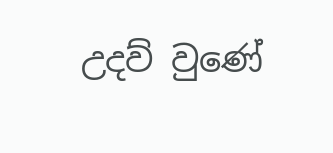උදව් වුණේ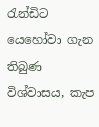රැන්ඩිට යෙහෝවා ගැන තිබුණ විශ්වාසය, කැප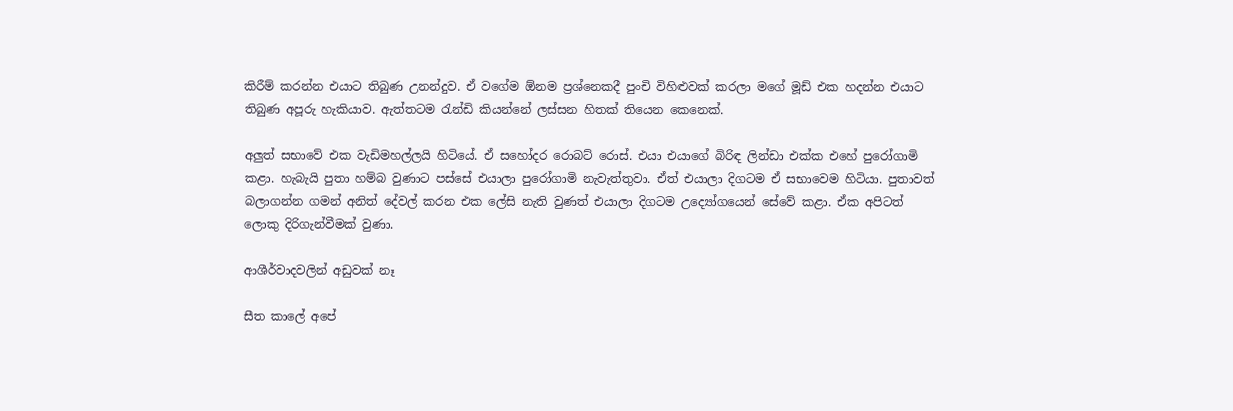කිරීම් කරන්න එයාට තිබුණ උනන්දුව. ඒ වගේම ඕනම ප්‍රශ්නෙකදී පුංචි විහිළුවක් කරලා මගේ මූඩ් එක හදන්න එයාට තිබුණ අපූරු හැකියාව. ඇත්තටම රැන්ඩි කියන්නේ ලස්සන හිතක් තියෙන කෙනෙක්.

අලුත් සභාවේ එක වැඩිමහල්ලයි හිටියේ. ඒ සහෝදර රොබට් රොස්. එයා එයාගේ බිරිඳ ලින්ඩා එක්ක එහේ පුරෝගාමි කළා. හැබැයි පුතා හම්බ වුණාට පස්සේ එයාලා පුරෝගාමි නැවැත්තුවා. ඒත් එයාලා දිගටම ඒ සභාවෙම හිටියා. පුතාවත් බලාගන්න ගමන් අනිත් දේවල් කරන එක ලේසි නැති වුණත් එයාලා දිගටම උද්‍යෝගයෙන් සේවේ කළා. ඒක අපිටත් ලොකු දිරිගැන්වීමක් වුණා.

ආශීර්වාදවලින් අඩුවක් නෑ

සීත කාලේ අපේ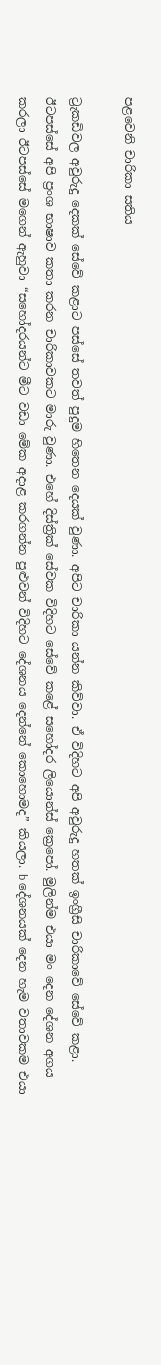පළවෙනි චාරිකා සතිය

ට්‍රැකඩිවල අවුරුදු දෙකක් සේවේ කළාට පස්සේ තවත් පුදුම හිතෙන දෙයක් වුණා. අපිට චාරිකා යන්න කිව්වා. ඒ විදිහට අපි අවුරුදු හතක් ඉංග්‍රීසි චාරිකාවේ සේවේ කළා. ඊටපස්සේ අපි ප්‍රංශ භාෂාව කතා කරන චාරිකාවකට මාරු වුණා. එහේ දිස්ත්‍රික් සේවක විදිහට සේවේ කළේ සහෝදර ලියොන්ස් ක්‍රෙපෝ. මුලින්ම එයා මං දෙන දේශන අගය කරලා ඊටපස්සේ මගෙන් ඇහුවා “සහෝදරයන්ට මීට වඩා මේක අදාළ කරගන්න පුළුවන් විදිහට දේශනය දෙන්නේ කොහොමද” කියලා. b දේශනයක් දෙන හැම වතාවකම එයා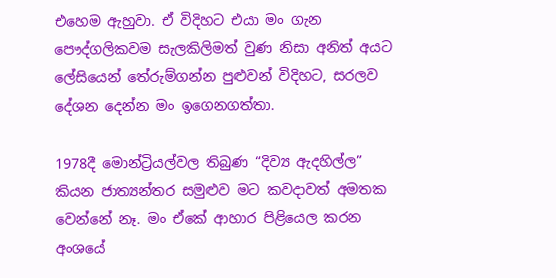එහෙම ඇහුවා. ඒ විදිහට එයා මං ගැන පෞද්ගලිකවම සැලකිලිමත් වුණ නිසා අනිත් අයට ලේසියෙන් තේරුම්ගන්න පුළුවන් විදිහට, සරලව දේශන දෙන්න මං ඉගෙනගත්තා.

1978දී මොන්ට්‍රියල්වල තිබුණ “දිව්‍ය ඇදහිල්ල” කියන ජාත්‍යන්තර සමුළුව මට කවදාවත් අමතක වෙන්නේ නෑ. මං ඒකේ ආහාර පිළියෙල කරන අංශයේ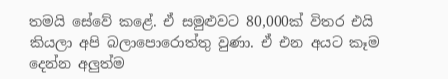තමයි සේවේ කළේ. ඒ සමුළුවට 80,000ක් විතර එයි කියලා අපි බලාපොරොත්තු වුණා. ඒ එන අයට කෑම දෙන්න අලුත්ම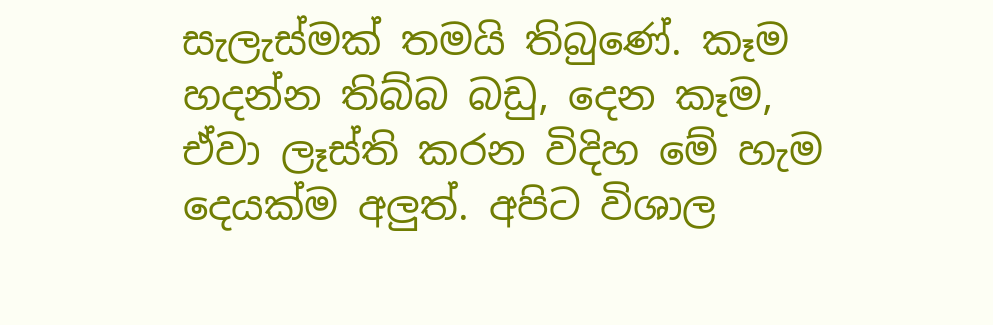සැලැස්මක් තමයි තිබුණේ. කෑම හදන්න තිබ්බ බඩු, දෙන කෑම, ඒවා ලෑස්ති කරන විදිහ මේ හැම දෙයක්ම අලුත්. අපිට විශාල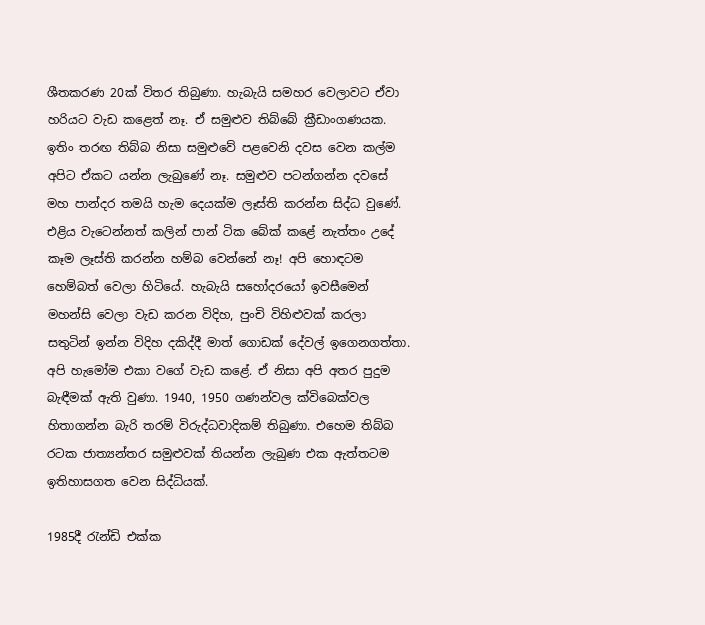ශීතකරණ 20ක් විතර තිබුණා. හැබැයි සමහර වෙලාවට ඒවා හරියට වැඩ කළෙත් නෑ. ඒ සමුළුව තිබ්බේ ක්‍රීඩාංගණයක. ඉතිං තරඟ තිබ්බ නිසා සමුළුවේ පළවෙනි දවස වෙන කල්ම අපිට ඒකට යන්න ලැබුණේ නෑ. සමුළුව පටන්ගන්න දවසේ මහ පාන්දර තමයි හැම දෙයක්ම ලෑස්ති කරන්න සිද්ධ වුණේ. එළිය වැටෙන්නත් කලින් පාන් ටික බේක් කළේ නැත්තං උදේ කෑම ලෑස්ති කරන්න හම්බ වෙන්නේ නෑ! අපි හොඳටම හෙම්බත් වෙලා හිටියේ. හැබැයි සහෝදරයෝ ඉවසීමෙන් මහන්සි වෙලා වැඩ කරන විදිහ, පුංචි විහිළුවක් කරලා සතුටින් ඉන්න විදිහ දකිද්දී මාත් ගොඩක් දේවල් ඉගෙනගත්තා. අපි හැමෝම එකා වගේ වැඩ කළේ. ඒ නිසා අපි අතර පුදුම බැඳීමක් ඇති වුණා. 1940, 1950 ගණන්වල ක්විබෙක්වල හිතාගන්න බැරි තරම් විරුද්ධවාදිකම් තිබුණා. එහෙම තිබ්බ රටක ජාත්‍යන්තර සමුළුවක් තියන්න ලැබුණ එක ඇත්තටම ඉතිහාසගත වෙන සිද්ධියක්.

1985දී රැන්ඩි එක්ක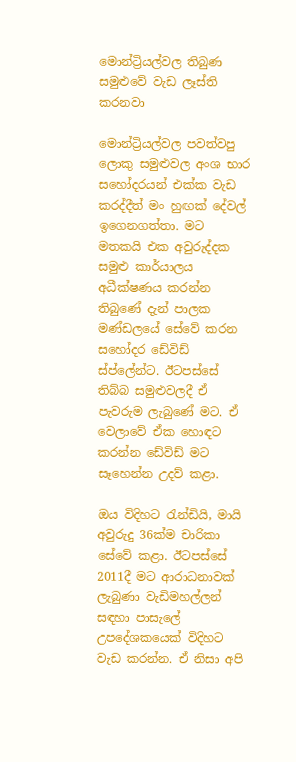මොන්ට්‍රියල්වල තිබුණ සමුළුවේ වැඩ ලෑස්ති කරනවා

මොන්ට්‍රියල්වල පවත්වපු ලොකු සමුළුවල අංශ භාර සහෝදරයන් එක්ක වැඩ කරද්දීත් මං හුඟක් දේවල් ඉගෙනගත්තා. මට මතකයි එක අවුරුද්දක සමුළු කාර්යාලය අධීක්ෂණය කරන්න තිබුණේ දැන් පාලක මණ්ඩලයේ සේවේ කරන සහෝදර ඩේවිඩ් ස්ප්ලේන්ට. ඊටපස්සේ තිබ්බ සමුළුවලදී ඒ පැවරුම ලැබුණේ මට. ඒ වෙලාවේ ඒක හොඳට කරන්න ඩේවිඩ් මට සෑහෙන්න උදව් කළා.

ඔය විදිහට රැන්ඩියි, මායි අවුරුදු 36ක්ම චාරිකා සේවේ කළා. ඊටපස්සේ 2011දී මට ආරාධනාවක් ලැබුණා වැඩිමහල්ලන් සඳහා පාසැලේ උපදේශකයෙක් විදිහට වැඩ කරන්න. ඒ නිසා අපි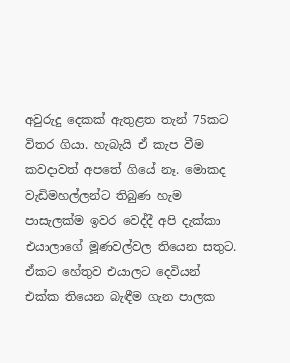අවුරුදු දෙකක් ඇතුළත තැන් 75කට විතර ගියා. හැබැයි ඒ කැප වීම කවදාවත් අපතේ ගියේ නෑ. මොකද වැඩිමහල්ලන්ට තිබුණ හැම පාසැලක්ම ඉවර වෙද්දී අපි දැක්කා එයාලාගේ මූණවල්වල තියෙන සතුට. ඒකට හේතුව එයාලට දෙවියන් එක්ක තියෙන බැඳීම ගැන පාලක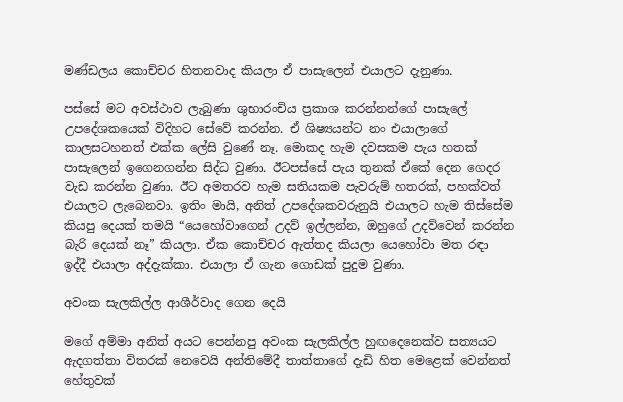මණ්ඩලය කොච්චර හිතනවාද කියලා ඒ පාසැලෙන් එයාලට දැනුණා.

පස්සේ මට අවස්ථාව ලැබුණා ශුභාරංචිය ප්‍රකාශ කරන්නන්ගේ පාසැලේ උපදේශකයෙක් විදිහට සේවේ කරන්න. ඒ ශිෂ්‍යයන්ට නං එයාලාගේ කාලසටහනත් එක්ක ලේසි වුණේ නෑ. මොකද හැම දවසකම පැය හතක් පාසැලෙන් ඉගෙනගන්න සිද්ධ වුණා. ඊටපස්සේ පැය තුනක් ඒකේ දෙන ගෙදර වැඩ කරන්න වුණා. ඊට අමතරව හැම සතියකම පැවරුම් හතරක්, පහක්වත් එයාලට ලැබෙනවා. ඉතිං මායි, අනිත් උපදේශකවරුනුයි එයාලට හැම තිස්සේම කියපු දෙයක් තමයි “යෙහෝවාගෙන් උදව් ඉල්ලන්න, ඔහුගේ උදව්වෙන් කරන්න බැරි දෙයක් නෑ” කියලා. ඒක කොච්චර ඇත්තද කියලා යෙහෝවා මත රඳා ඉද්දී එයාලා අද්දැක්කා. එයාලා ඒ ගැන ගොඩක් පුදුම වුණා.

අවංක සැලකිල්ල ආශීර්වාද ගෙන දෙයි

මගේ අම්මා අනිත් අයට පෙන්නපු අවංක සැලකිල්ල හුඟදෙනෙක්ව සත්‍යයට ඇදගත්තා විතරක් නෙවෙයි අන්තිමේදී තාත්තාගේ දැඩි හිත මෙළෙක් වෙන්නත් හේතුවක්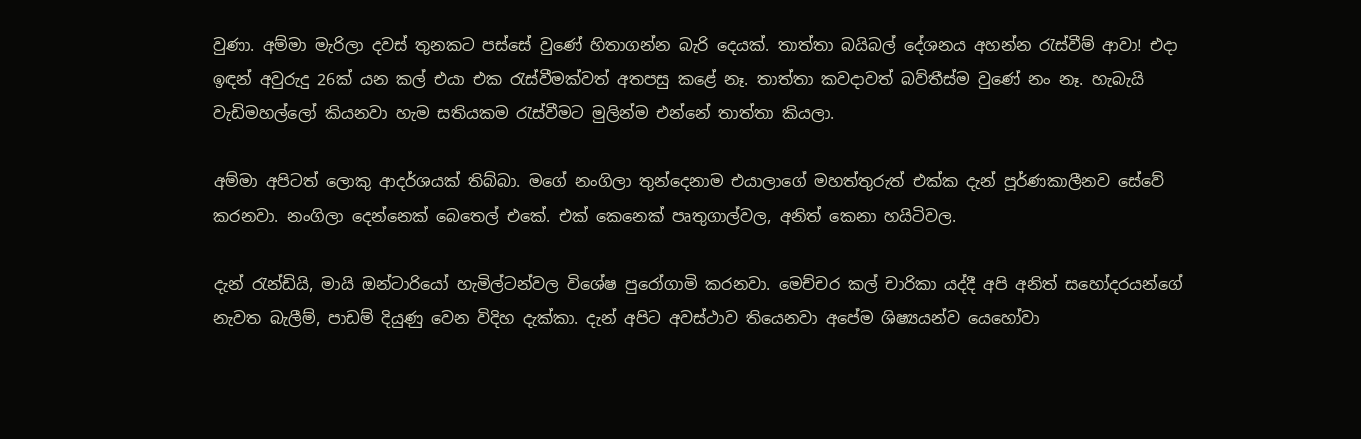වුණා. අම්මා මැරිලා දවස් තුනකට පස්සේ වුණේ හිතාගන්න බැරි දෙයක්. තාත්තා බයිබල් දේශනය අහන්න රැස්වීම් ආවා! එදා ඉඳන් අවුරුදු 26ක් යන කල් එයා එක රැස්වීමක්වත් අතපසු කළේ නෑ. තාත්තා කවදාවත් බව්තීස්ම වුණේ නං නෑ. හැබැයි වැඩිමහල්ලෝ කියනවා හැම සතියකම රැස්වීමට මුලින්ම එන්නේ තාත්තා කියලා.

අම්මා අපිටත් ලොකු ආදර්ශයක් තිබ්බා. මගේ නංගිලා තුන්දෙනාම එයාලාගේ මහත්තුරුත් එක්ක දැන් පූර්ණකාලීනව සේවේ කරනවා. නංගිලා දෙන්නෙක් බෙතෙල් එකේ. එක් කෙනෙක් පෘතුගාල්වල, අනිත් කෙනා හයිටිවල.

දැන් රැන්ඩියි, මායි ඔන්ටාරියෝ හැමිල්ටන්වල විශේෂ පුරෝගාමි කරනවා. මෙච්චර කල් චාරිකා යද්දී අපි අනිත් සහෝදරයන්ගේ නැවත බැලීම්, පාඩම් දියුණු වෙන විදිහ දැක්කා. දැන් අපිට අවස්ථාව තියෙනවා අපේම ශිෂ්‍යයන්ව යෙහෝවා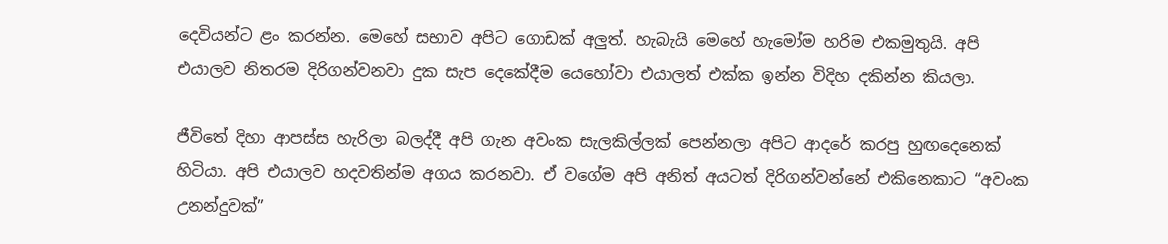දෙවියන්ට ළං කරන්න. මෙහේ සභාව අපිට ගොඩක් අලුත්. හැබැයි මෙහේ හැමෝම හරිම එකමුතුයි. අපි එයාලව නිතරම දිරිගන්වනවා දුක සැප දෙකේදීම යෙහෝවා එයාලත් එක්ක ඉන්න විදිහ දකින්න කියලා.

ජීවිතේ දිහා ආපස්ස හැරිලා බලද්දී අපි ගැන අවංක සැලකිල්ලක් පෙන්නලා අපිට ආදරේ කරපු හුඟදෙනෙක් හිටියා. අපි එයාලව හදවතින්ම අගය කරනවා. ඒ වගේම අපි අනිත් අයටත් දිරිගන්වන්නේ එකිනෙකාට “අවංක උනන්දුවක්”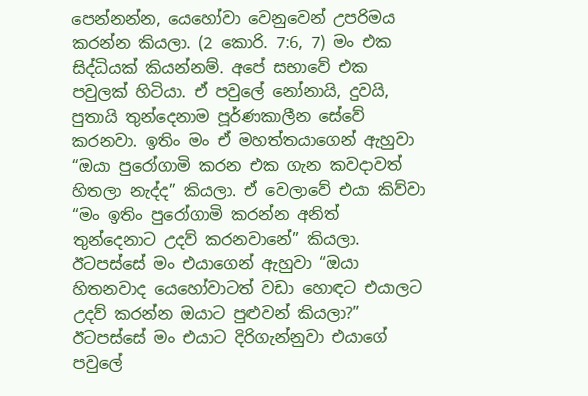පෙන්නන්න, යෙහෝවා වෙනුවෙන් උපරිමය කරන්න කියලා. (2 කොරි. 7:6, 7) මං එක සිද්ධියක් කියන්නම්. අපේ සභාවේ එක පවුලක් හිටියා. ඒ පවුලේ නෝනායි, දුවයි, පුතායි තුන්දෙනාම පූර්ණකාලීන සේවේ කරනවා. ඉතිං මං ඒ මහත්තයාගෙන් ඇහුවා “ඔයා පුරෝගාමි කරන එක ගැන කවදාවත් හිතලා නැද්ද” කියලා. ඒ වෙලාවේ එයා කිව්වා “මං ඉතිං පුරෝගාමි කරන්න අනිත් තුන්දෙනාට උදව් කරනවානේ” කියලා. ඊටපස්සේ මං එයාගෙන් ඇහුවා “ඔයා හිතනවාද යෙහෝවාටත් වඩා හොඳට එයාලට උදව් කරන්න ඔයාට පුළුවන් කියලා?” ඊටපස්සේ මං එයාට දිරිගැන්නුවා එයාගේ පවුලේ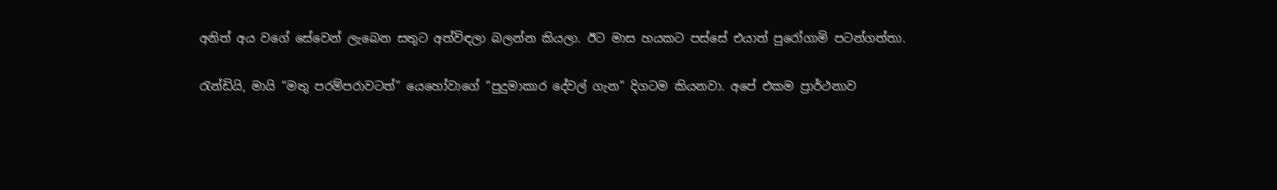අනිත් අය වගේ සේවෙන් ලැබෙන සතුට අත්විඳලා බලන්න කියලා. ඊට මාස හයකට පස්සේ එයාත් පුරෝගාමි පටන්ගත්තා.

රැන්ඩියි, මායි “මතු පරම්පරාවටත්” යෙහෝවාගේ “පුදුමාකාර දේවල් ගැන” දිගටම කියනවා. අපේ එකම ප්‍රාර්ථනාව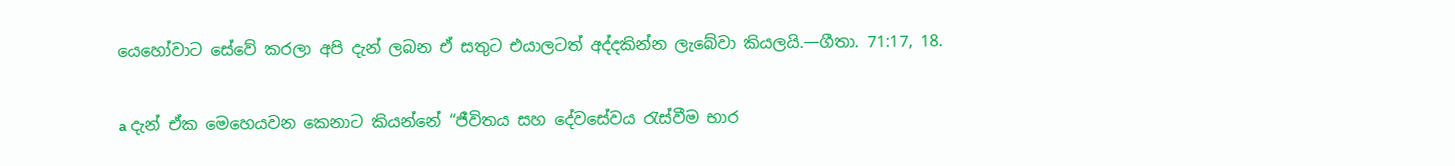යෙහෝවාට සේවේ කරලා අපි දැන් ලබන ඒ සතුට එයාලටත් අද්දකින්න ලැබේවා කියලයි.—ගීතා. 71:17, 18.

a දැන් ඒක මෙහෙයවන කෙනාට කියන්නේ “ජීවිතය සහ දේවසේවය රැස්වීම භාර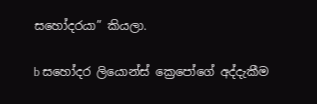සහෝදරයා” කියලා.

b සහෝදර ලියොන්ස් ක්‍රෙපෝගේ අද්දැකීම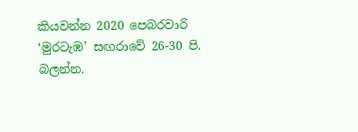කියවන්න 2020 පෙබරවාරි ‘මුරටැඹ’ සඟරාවේ 26-30 පි. බලන්න.